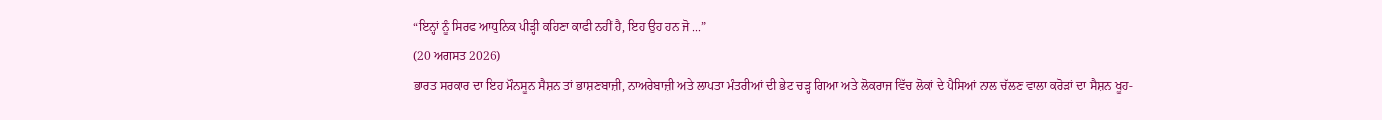“ਇਨ੍ਹਾਂ ਨੂੰ ਸਿਰਫ ਆਧੁਨਿਕ ਪੀੜ੍ਹੀ ਕਹਿਣਾ ਕਾਫੀ ਨਹੀਂ ਹੈ, ਇਹ ਉਹ ਹਨ ਜੋ ...”
(20 ਅਗਸਤ 2026)
ਭਾਰਤ ਸਰਕਾਰ ਦਾ ਇਹ ਮੌਨਸੂਨ ਸੈਸ਼ਨ ਤਾਂ ਭਾਸ਼ਣਬਾਜ਼ੀ, ਨਾਅਰੇਬਾਜ਼ੀ ਅਤੇ ਲਾਪਤਾ ਮੰਤਰੀਆਂ ਦੀ ਭੇਟ ਚੜ੍ਹ ਗਿਆ ਅਤੇ ਲੋਕਰਾਜ ਵਿੱਚ ਲੋਕਾਂ ਦੇ ਪੈਸਿਆਂ ਨਾਲ ਚੱਲਣ ਵਾਲਾ ਕਰੋੜਾਂ ਦਾ ਸੈਸ਼ਨ ਖੂਹ-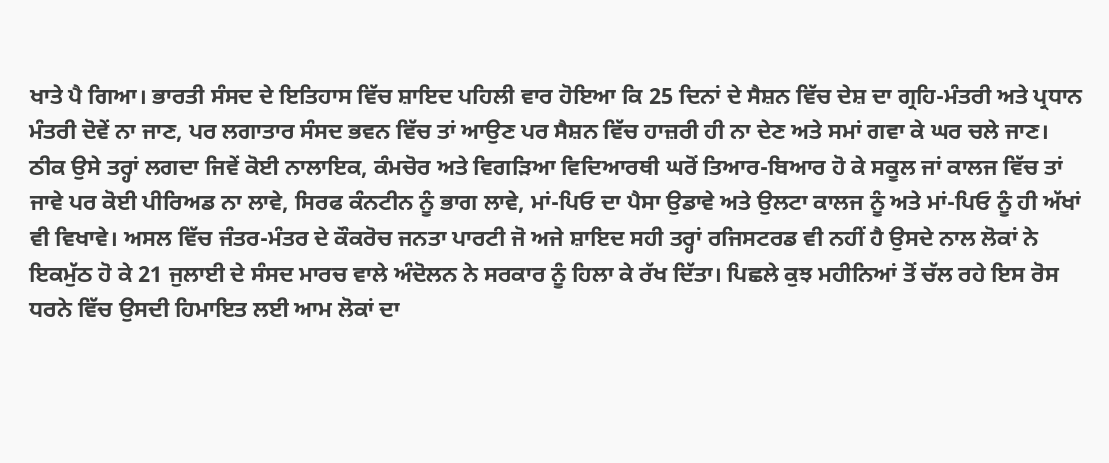ਖਾਤੇ ਪੈ ਗਿਆ। ਭਾਰਤੀ ਸੰਸਦ ਦੇ ਇਤਿਹਾਸ ਵਿੱਚ ਸ਼ਾਇਦ ਪਹਿਲੀ ਵਾਰ ਹੋਇਆ ਕਿ 25 ਦਿਨਾਂ ਦੇ ਸੈਸ਼ਨ ਵਿੱਚ ਦੇਸ਼ ਦਾ ਗ੍ਰਹਿ-ਮੰਤਰੀ ਅਤੇ ਪ੍ਰਧਾਨ ਮੰਤਰੀ ਦੋਵੇਂ ਨਾ ਜਾਣ, ਪਰ ਲਗਾਤਾਰ ਸੰਸਦ ਭਵਨ ਵਿੱਚ ਤਾਂ ਆਉਣ ਪਰ ਸੈਸ਼ਨ ਵਿੱਚ ਹਾਜ਼ਰੀ ਹੀ ਨਾ ਦੇਣ ਅਤੇ ਸਮਾਂ ਗਵਾ ਕੇ ਘਰ ਚਲੇ ਜਾਣ। ਠੀਕ ਉਸੇ ਤਰ੍ਹਾਂ ਲਗਦਾ ਜਿਵੇਂ ਕੋਈ ਨਾਲਾਇਕ, ਕੰਮਚੋਰ ਅਤੇ ਵਿਗੜਿਆ ਵਿਦਿਆਰਥੀ ਘਰੋਂ ਤਿਆਰ-ਬਿਆਰ ਹੋ ਕੇ ਸਕੂਲ ਜਾਂ ਕਾਲਜ ਵਿੱਚ ਤਾਂ ਜਾਵੇ ਪਰ ਕੋਈ ਪੀਰਿਅਡ ਨਾ ਲਾਵੇ, ਸਿਰਫ ਕੰਨਟੀਨ ਨੂੰ ਭਾਗ ਲਾਵੇ, ਮਾਂ-ਪਿਓ ਦਾ ਪੈਸਾ ਉਡਾਵੇ ਅਤੇ ਉਲਟਾ ਕਾਲਜ ਨੂੰ ਅਤੇ ਮਾਂ-ਪਿਓ ਨੂੰ ਹੀ ਅੱਖਾਂ ਵੀ ਵਿਖਾਵੇ। ਅਸਲ ਵਿੱਚ ਜੰਤਰ-ਮੰਤਰ ਦੇ ਕੌਕਰੋਚ ਜਨਤਾ ਪਾਰਟੀ ਜੋ ਅਜੇ ਸ਼ਾਇਦ ਸਹੀ ਤਰ੍ਹਾਂ ਰਜਿਸਟਰਡ ਵੀ ਨਹੀਂ ਹੈ ਉਸਦੇ ਨਾਲ ਲੋਕਾਂ ਨੇ ਇਕਮੁੱਠ ਹੋ ਕੇ 21 ਜੁਲਾਈ ਦੇ ਸੰਸਦ ਮਾਰਚ ਵਾਲੇ ਅੰਦੋਲਨ ਨੇ ਸਰਕਾਰ ਨੂੰ ਹਿਲਾ ਕੇ ਰੱਖ ਦਿੱਤਾ। ਪਿਛਲੇ ਕੁਝ ਮਹੀਨਿਆਂ ਤੋਂ ਚੱਲ ਰਹੇ ਇਸ ਰੋਸ ਧਰਨੇ ਵਿੱਚ ਉਸਦੀ ਹਿਮਾਇਤ ਲਈ ਆਮ ਲੋਕਾਂ ਦਾ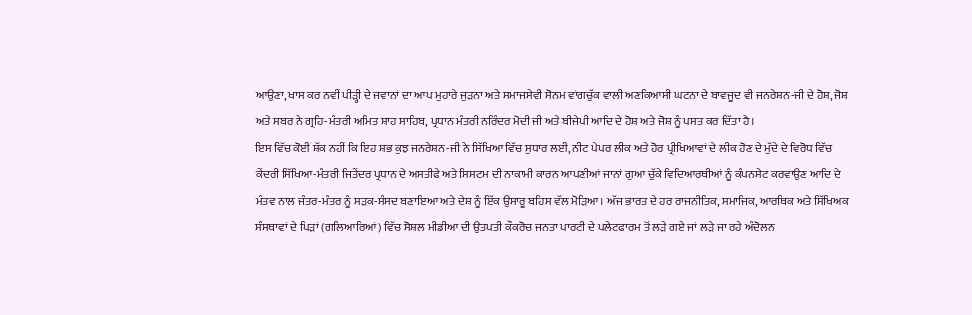ਆਉਣਾ, ਖਾਸ ਕਰ ਨਵੀਂ ਪੀੜ੍ਹੀ ਦੇ ਜਵਾਨਾਂ ਦਾ ਆਪ ਮੁਹਾਰੇ ਜੁੜਨਾ ਅਤੇ ਸਮਾਜਸੇਵੀ ਸੋਨਮ ਵਾਂਗਚੁੱਕ ਵਾਲੀ ਅਣਕਿਆਸੀ ਘਟਨਾ ਦੇ ਬਾਵਜੂਦ ਵੀ ਜਨਰੇਸ਼ਨ-ਜੀ ਦੇ ਹੋਸ਼, ਜੋਸ਼ ਅਤੇ ਸਬਰ ਨੇ ਗ੍ਰਹਿ-ਮੰਤਰੀ ਅਮਿਤ ਸ਼ਾਹ ਸਾਹਿਬ, ਪ੍ਰਧਾਨ ਮੰਤਰੀ ਨਰਿੰਦਰ ਮੋਦੀ ਜੀ ਅਤੇ ਬੀਜੇਪੀ ਆਦਿ ਦੇ ਹੋਸ਼ ਅਤੇ ਜੋਸ਼ ਨੂੰ ਪਸਤ ਕਰ ਦਿੱਤਾ ਹੈ।
ਇਸ ਵਿੱਚ ਕੋਈ ਸ਼ੱਕ ਨਹੀਂ ਕਿ ਇਹ ਸ਼ਭ ਕੁਝ ਜਨਰੇਸ਼ਨ-ਜੀ ਨੇ ਸਿੱਖਿਆ ਵਿੱਚ ਸੁਧਾਰ ਲਈ, ਨੀਟ ਪੇਪਰ ਲੀਕ ਅਤੇ ਹੋਰ ਪ੍ਰੀਖਿਆਵਾਂ ਦੇ ਲੀਕ ਹੋਣ ਦੇ ਮੁੱਦੇ ਦੇ ਵਿਰੋਧ ਵਿੱਚ ਕੇਂਦਰੀ ਸਿੱਖਿਆ-ਮੰਤਰੀ ਜਿਤੇਂਦਰ ਪ੍ਰਧਾਨ ਦੇ ਅਸਤੀਫੇ ਅਤੇ ਸਿਸਟਮ ਦੀ ਨਾਕਾਮੀ ਕਾਰਨ ਆਪਣੀਆਂ ਜਾਨਾਂ ਗੁਆ ਚੁੱਕੇ ਵਿਦਿਆਰਥੀਆਂ ਨੂੰ ਕੰਪਨਸੇਟ ਕਰਵਾਉਣ ਆਦਿ ਦੇ ਮੰਤਵ ਨਾਲ ਜੰਤਰ-ਮੰਤਰ ਨੂੰ ਸੜਕ-ਸੰਸਦ ਬਣਾਇਆ ਅਤੇ ਦੇਸ਼ ਨੂੰ ਇੱਕ ਉਸਾਰੂ ਬਹਿਸ ਵੱਲ ਮੋੜਿਆ। ਅੱਜ ਭਾਰਤ ਦੇ ਹਰ ਰਾਜਨੀਤਿਕ, ਸਮਾਜਿਕ, ਆਰਥਿਕ ਅਤੇ ਸਿੱਖਿਅਕ ਸੰਸਥਾਵਾਂ ਦੇ ਪਿੜਾਂ (ਗਲਿਆਰਿਆਂ) ਵਿੱਚ ਸੋਸ਼ਲ ਮੀਡੀਆ ਦੀ ਉਤਪਤੀ ਕੌਕਰੋਚ ਜਨਤਾ ਪਾਰਟੀ ਦੇ ਪਲੇਟਫਾਰਮ ਤੋਂ ਲੜੇ ਗਏ ਜਾਂ ਲੜੇ ਜਾ ਰਹੇ ਅੰਦੋਲਨ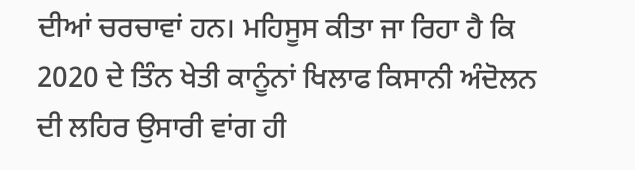ਦੀਆਂ ਚਰਚਾਵਾਂ ਹਨ। ਮਹਿਸੂਸ ਕੀਤਾ ਜਾ ਰਿਹਾ ਹੈ ਕਿ 2020 ਦੇ ਤਿੰਨ ਖੇਤੀ ਕਾਨੂੰਨਾਂ ਖਿਲਾਫ ਕਿਸਾਨੀ ਅੰਦੋਲਨ ਦੀ ਲਹਿਰ ਉਸਾਰੀ ਵਾਂਗ ਹੀ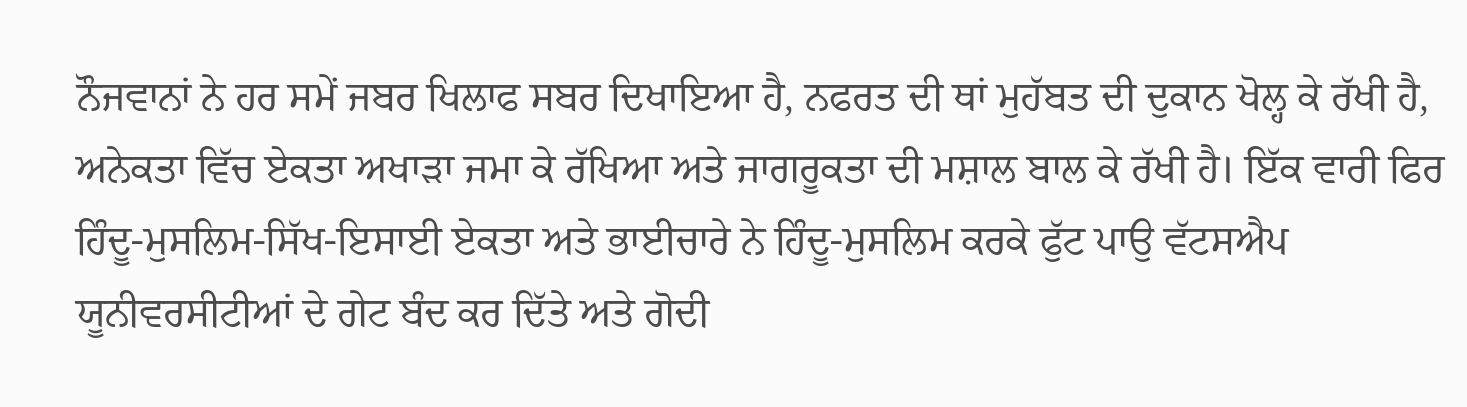ਨੌਜਵਾਨਾਂ ਨੇ ਹਰ ਸਮੇਂ ਜਬਰ ਖਿਲਾਫ ਸਬਰ ਦਿਖਾਇਆ ਹੈ, ਨਫਰਤ ਦੀ ਥਾਂ ਮੁਹੱਬਤ ਦੀ ਦੁਕਾਨ ਖੋਲ੍ਹ ਕੇ ਰੱਖੀ ਹੈ, ਅਨੇਕਤਾ ਵਿੱਚ ਏਕਤਾ ਅਖਾੜਾ ਜਮਾ ਕੇ ਰੱਖਿਆ ਅਤੇ ਜਾਗਰੂਕਤਾ ਦੀ ਮਸ਼ਾਲ ਬਾਲ ਕੇ ਰੱਖੀ ਹੈ। ਇੱਕ ਵਾਰੀ ਫਿਰ ਹਿੰਦੂ-ਮੁਸਲਿਮ-ਸਿੱਖ-ਇਸਾਈ ਏਕਤਾ ਅਤੇ ਭਾਈਚਾਰੇ ਨੇ ਹਿੰਦੂ-ਮੁਸਲਿਮ ਕਰਕੇ ਫੁੱਟ ਪਾਉ ਵੱਟਸਐਪ ਯੂਨੀਵਰਸੀਟੀਆਂ ਦੇ ਗੇਟ ਬੰਦ ਕਰ ਦਿੱਤੇ ਅਤੇ ਗੋਦੀ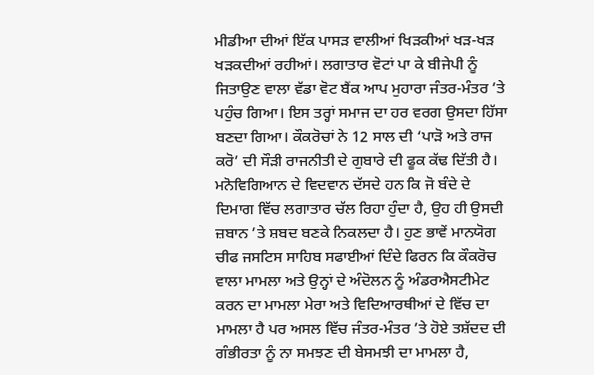ਮੀਡੀਆ ਦੀਆਂ ਇੱਕ ਪਾਸੜ ਵਾਲੀਆਂ ਖਿੜਕੀਆਂ ਖੜ-ਖੜ ਖੜਕਦੀਆਂ ਰਹੀਆਂ। ਲਗਾਤਾਰ ਵੋਟਾਂ ਪਾ ਕੇ ਬੀਜੇਪੀ ਨੂੰ ਜਿਤਾਉਣ ਵਾਲਾ ਵੱਡਾ ਵੋਟ ਬੈਂਕ ਆਪ ਮੁਹਾਰਾ ਜੰਤਰ-ਮੰਤਰ ’ਤੇ ਪਹੁੰਚ ਗਿਆ। ਇਸ ਤਰ੍ਹਾਂ ਸਮਾਜ ਦਾ ਹਰ ਵਰਗ ਉਸਦਾ ਹਿੱਸਾ ਬਣਦਾ ਗਿਆ। ਕੌਕਰੋਚਾਂ ਨੇ 12 ਸਾਲ ਦੀ ‘ਪਾੜੋ ਅਤੇ ਰਾਜ ਕਰੋ’ ਦੀ ਸੌੜੀ ਰਾਜਨੀਤੀ ਦੇ ਗੁਬਾਰੇ ਦੀ ਫੂਕ ਕੱਢ ਦਿੱਤੀ ਹੈ।
ਮਨੋਵਿਗਿਆਨ ਦੇ ਵਿਦਵਾਨ ਦੱਸਦੇ ਹਨ ਕਿ ਜੋ ਬੰਦੇ ਦੇ ਦਿਮਾਗ ਵਿੱਚ ਲਗਾਤਾਰ ਚੱਲ ਰਿਹਾ ਹੁੰਦਾ ਹੈ, ਉਹ ਹੀ ਉਸਦੀ ਜ਼ਬਾਨ ’ਤੇ ਸ਼ਬਦ ਬਣਕੇ ਨਿਕਲਦਾ ਹੈ। ਹੁਣ ਭਾਵੇਂ ਮਾਨਯੋਗ ਚੀਫ ਜਸਟਿਸ ਸਾਹਿਬ ਸਫਾਈਆਂ ਦਿੰਦੇ ਫਿਰਨ ਕਿ ਕੌਕਰੋਚ ਵਾਲਾ ਮਾਮਲਾ ਅਤੇ ਉਨ੍ਹਾਂ ਦੇ ਅੰਦੋਲਨ ਨੂੰ ਅੰਡਰਐਸਟੀਮੇਟ ਕਰਨ ਦਾ ਮਾਮਲਾ ਮੇਰਾ ਅਤੇ ਵਿਦਿਆਰਥੀਆਂ ਦੇ ਵਿੱਚ ਦਾ ਮਾਮਲਾ ਹੈ ਪਰ ਅਸਲ ਵਿੱਚ ਜੰਤਰ-ਮੰਤਰ ’ਤੇ ਹੋਏ ਤਸ਼ੱਦਦ ਦੀ ਗੰਭੀਰਤਾ ਨੂੰ ਨਾ ਸਮਝਣ ਦੀ ਬੇਸਮਝੀ ਦਾ ਮਾਮਲਾ ਹੈ,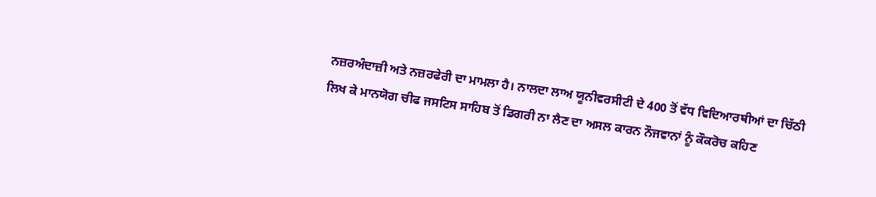ਨਜ਼ਰਅੰਦਾਜ਼ੀ ਅਤੇ ਨਜ਼ਰਫੇਰੀ ਦਾ ਮਾਮਲਾ ਹੈ। ਨਾਲਦਾ ਲਾਅ ਯੂਨੀਵਰਸੀਟੀ ਦੇ 400 ਤੋਂ ਵੱਧ ਵਿਦਿਆਰਥੀਆਂ ਦਾ ਚਿੱਠੀ ਲਿਖ ਕੇ ਮਾਨਯੋਗ ਚੀਫ ਜਸਟਿਸ ਸਾਹਿਬ ਤੋਂ ਡਿਗਰੀ ਨਾ ਲੈਣ ਦਾ ਅਸਲ ਕਾਰਨ ਨੌਜਵਾਨਾਂ ਨੂੰ ਕੌਕਰੋਚ ਕਹਿਣ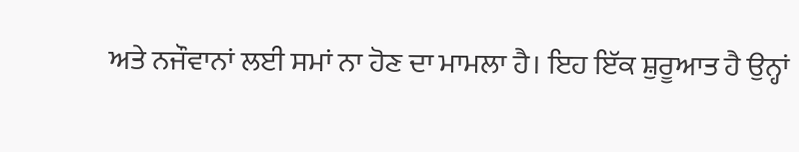ਅਤੇ ਨਜੌਵਾਨਾਂ ਲਈ ਸਮਾਂ ਨਾ ਹੋਣ ਦਾ ਮਾਮਲਾ ਹੈ। ਇਹ ਇੱਕ ਸ਼ੁਰੂਆਤ ਹੈ ਉਨ੍ਹਾਂ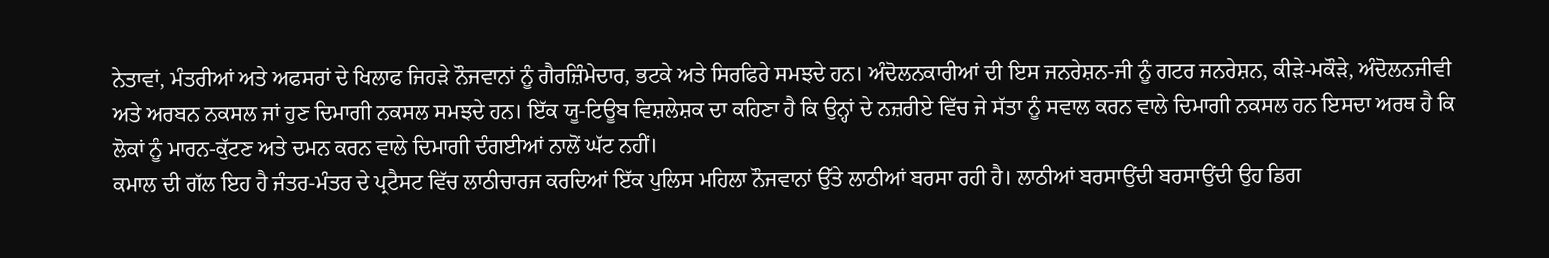ਨੇਤਾਵਾਂ, ਮੰਤਰੀਆਂ ਅਤੇ ਅਫਸਰਾਂ ਦੇ ਖਿਲਾਫ ਜਿਹੜੇ ਨੌਜਵਾਨਾਂ ਨੂੰ ਗੈਰਜ਼ਿੰਮੇਦਾਰ, ਭਟਕੇ ਅਤੇ ਸਿਰਫਿਰੇ ਸਮਝਦੇ ਹਨ। ਅੰਦੋਲਨਕਾਰੀਆਂ ਦੀ ਇਸ ਜਨਰੇਸ਼ਨ-ਜੀ ਨੂੰ ਗਟਰ ਜਨਰੇਸ਼ਨ, ਕੀੜੇ-ਮਕੌੜੇ, ਅੰਦੋਲਨਜੀਵੀ ਅਤੇ ਅਰਬਨ ਨਕਸਲ ਜਾਂ ਹੁਣ ਦਿਮਾਗੀ ਨਕਸਲ ਸਮਝਦੇ ਹਨ। ਇੱਕ ਯੂ-ਟਿਊਬ ਵਿਸ਼ਲੇਸ਼ਕ ਦਾ ਕਹਿਣਾ ਹੈ ਕਿ ਉਨ੍ਹਾਂ ਦੇ ਨਜ਼ਰੀਏ ਵਿੱਚ ਜੇ ਸੱਤਾ ਨੂੰ ਸਵਾਲ ਕਰਨ ਵਾਲੇ ਦਿਮਾਗੀ ਨਕਸਲ ਹਨ ਇਸਦਾ ਅਰਥ ਹੈ ਕਿ ਲੋਕਾਂ ਨੂੰ ਮਾਰਨ-ਕੁੱਟਣ ਅਤੇ ਦਮਨ ਕਰਨ ਵਾਲੇ ਦਿਮਾਗੀ ਦੰਗਈਆਂ ਨਾਲੋਂ ਘੱਟ ਨਹੀਂ।
ਕਮਾਲ ਦੀ ਗੱਲ ਇਹ ਹੈ ਜੰਤਰ-ਮੰਤਰ ਦੇ ਪ੍ਰਟੈਸਟ ਵਿੱਚ ਲਾਠੀਚਾਰਜ ਕਰਦਿਆਂ ਇੱਕ ਪੁਲਿਸ ਮਹਿਲਾ ਨੌਜਵਾਨਾਂ ਉੱਤੇ ਲਾਠੀਆਂ ਬਰਸਾ ਰਹੀ ਹੈ। ਲਾਠੀਆਂ ਬਰਸਾਉਂਦੀ ਬਰਸਾਉਂਦੀ ਉਹ ਡਿਗ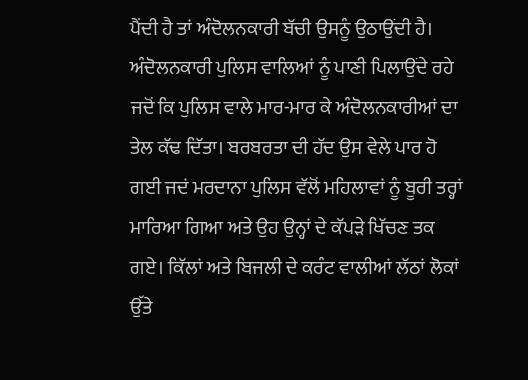ਪੈਂਦੀ ਹੈ ਤਾਂ ਅੰਦੋਲਨਕਾਰੀ ਬੱਚੀ ਉਸਨੂੰ ਉਠਾਉਂਦੀ ਹੈ। ਅੰਦੋਲਨਕਾਰੀ ਪੁਲਿਸ ਵਾਲਿਆਂ ਨੂੰ ਪਾਣੀ ਪਿਲਾਉਂਦੇ ਰਹੇ ਜਦੋਂ ਕਿ ਪੁਲਿਸ ਵਾਲੇ ਮਾਰ-ਮਾਰ ਕੇ ਅੰਦੋਲਨਕਾਰੀਆਂ ਦਾ ਤੇਲ ਕੱਢ ਦਿੱਤਾ। ਬਰਬਰਤਾ ਦੀ ਹੱਦ ਉਸ ਵੇਲੇ ਪਾਰ ਹੋ ਗਈ ਜਦਂ ਮਰਦਾਨਾ ਪੁਲਿਸ ਵੱਲੋਂ ਮਹਿਲਾਵਾਂ ਨੂੰ ਬੂਰੀ ਤਰ੍ਹਾਂ ਮਾਰਿਆ ਗਿਆ ਅਤੇ ਉਹ ਉਨ੍ਹਾਂ ਦੇ ਕੱਪੜੇ ਖਿੱਚਣ ਤਕ ਗਏ। ਕਿੱਲਾਂ ਅਤੇ ਬਿਜਲੀ ਦੇ ਕਰੰਟ ਵਾਲੀਆਂ ਲੱਠਾਂ ਲੋਕਾਂ ਉੱਤੇ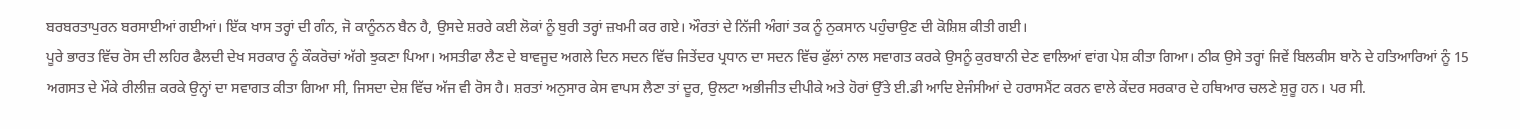ਬਰਬਰਤਾਪੁਰਨ ਬਰਸਾਈਆਂ ਗਈਆਂ। ਇੱਕ ਖਾਸ ਤਰ੍ਹਾਂ ਦੀ ਗੰਨ, ਜੋ ਕਾਨੂੰਨਨ ਬੈਨ ਹੈ, ਉਸਦੇ ਸ਼ਰਰੇ ਕਈ ਲੋਕਾਂ ਨੂੰ ਬੁਰੀ ਤਰ੍ਹਾਂ ਜ਼ਖਮੀ ਕਰ ਗਏ। ਔਰਤਾਂ ਦੇ ਨਿੱਜੀ ਅੰਗਾਂ ਤਕ ਨੂੰ ਨੁਕਸਾਨ ਪਹੁੰਚਾਉਣ ਦੀ ਕੋਸ਼ਿਸ਼ ਕੀਤੀ ਗਈ।
ਪੂਰੇ ਭਾਰਤ ਵਿੱਚ ਰੋਸ ਦੀ ਲਹਿਰ ਫੈਲਦੀ ਦੇਖ ਸਰਕਾਰ ਨੂੰ ਕੌਕਰੋਚਾਂ ਅੱਗੇ ਝੁਕਣਾ ਪਿਆ। ਅਸਤੀਫਾ ਲੈਣ ਦੇ ਬਾਵਜੂਦ ਅਗਲੇ ਦਿਨ ਸਦਨ ਵਿੱਚ ਜਿਤੇਂਦਰ ਪ੍ਰਧਾਨ ਦਾ ਸਦਨ ਵਿੱਚ ਫੁੱਲਾਂ ਨਾਲ ਸਵਾਗਤ ਕਰਕੇ ਉਸਨੂੰ ਕੁਰਬਾਨੀ ਦੇਣ ਵਾਲਿਆਂ ਵਾਂਗ ਪੇਸ਼ ਕੀਤਾ ਗਿਆ। ਠੀਕ ਉਸੇ ਤਰ੍ਹਾਂ ਜਿਵੇਂ ਬਿਲਕੀਸ ਬਾਨੋ ਦੇ ਹਤਿਆਰਿਆਂ ਨੂੰ 15 ਅਗਸਤ ਦੇ ਮੌਕੇ ਰੀਲੀਜ਼ ਕਰਕੇ ਉਨ੍ਹਾਂ ਦਾ ਸਵਾਗਤ ਕੀਤਾ ਗਿਆ ਸੀ, ਜਿਸਦਾ ਦੇਸ਼ ਵਿੱਚ ਅੱਜ ਵੀ ਰੋਸ ਹੈ। ਸ਼ਰਤਾਂ ਅਨੁਸਾਰ ਕੇਸ ਵਾਪਸ ਲੈਣਾ ਤਾਂ ਦੂਰ, ਉਲਟਾ ਅਭੀਜੀਤ ਦੀਪੀਕੇ ਅਤੇ ਹੋਰਾਂ ਉੱਤੇ ਈ.ਡੀ ਆਦਿ ਏਜੰਸੀਆਂ ਦੇ ਹਰਾਸਮੈਂਟ ਕਰਨ ਵਾਲੇ ਕੇਂਦਰ ਸਰਕਾਰ ਦੇ ਹਥਿਆਰ ਚਲਣੇ ਸ਼ੁਰੂ ਹਨ। ਪਰ ਸੀ.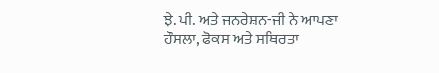ਝੇ. ਪੀ. ਅਤੇ ਜਨਰੇਸ਼ਨ-ਜੀ ਨੇ ਆਪਣਾ ਹੌਸਲਾ, ਫੋਕਸ ਅਤੇ ਸਥਿਰਤਾ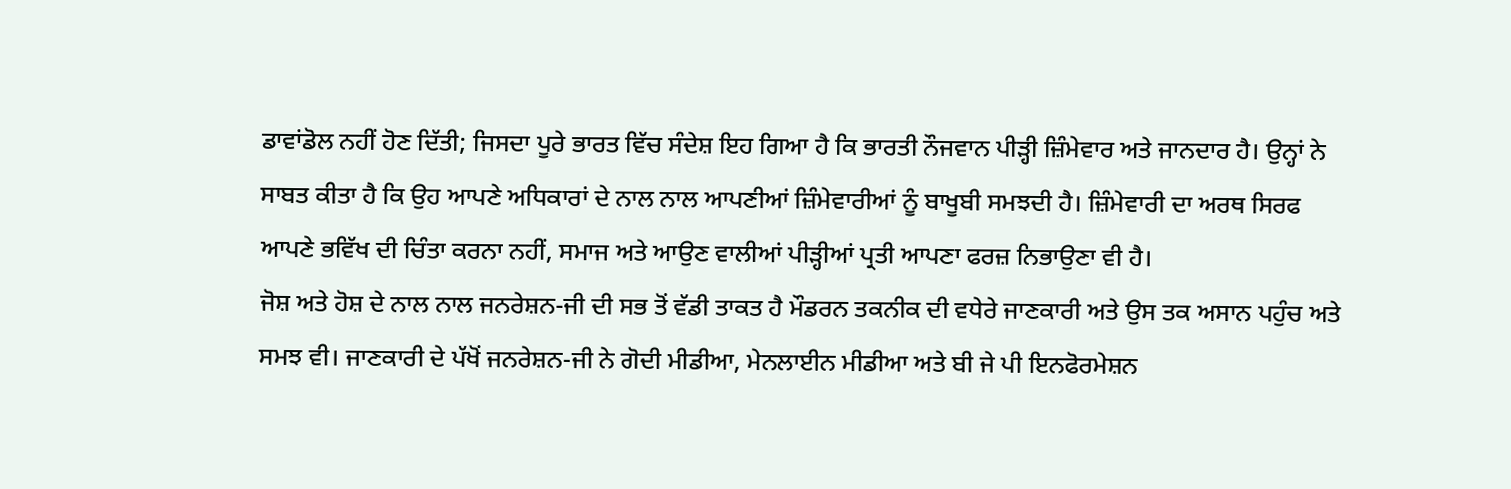ਡਾਵਾਂਡੋਲ ਨਹੀਂ ਹੋਣ ਦਿੱਤੀ; ਜਿਸਦਾ ਪੂਰੇ ਭਾਰਤ ਵਿੱਚ ਸੰਦੇਸ਼ ਇਹ ਗਿਆ ਹੈ ਕਿ ਭਾਰਤੀ ਨੌਜਵਾਨ ਪੀੜ੍ਹੀ ਜ਼ਿੰਮੇਵਾਰ ਅਤੇ ਜਾਨਦਾਰ ਹੈ। ਉਨ੍ਹਾਂ ਨੇ ਸਾਬਤ ਕੀਤਾ ਹੈ ਕਿ ਉਹ ਆਪਣੇ ਅਧਿਕਾਰਾਂ ਦੇ ਨਾਲ ਨਾਲ ਆਪਣੀਆਂ ਜ਼ਿੰਮੇਵਾਰੀਆਂ ਨੂੰ ਬਾਖੂਬੀ ਸਮਝਦੀ ਹੈ। ਜ਼ਿੰਮੇਵਾਰੀ ਦਾ ਅਰਥ ਸਿਰਫ ਆਪਣੇ ਭਵਿੱਖ ਦੀ ਚਿੰਤਾ ਕਰਨਾ ਨਹੀਂ, ਸਮਾਜ ਅਤੇ ਆਉਣ ਵਾਲੀਆਂ ਪੀੜ੍ਹੀਆਂ ਪ੍ਰਤੀ ਆਪਣਾ ਫਰਜ਼ ਨਿਭਾਉਣਾ ਵੀ ਹੈ।
ਜੋਸ਼ ਅਤੇ ਹੋਸ਼ ਦੇ ਨਾਲ ਨਾਲ ਜਨਰੇਸ਼ਨ-ਜੀ ਦੀ ਸਭ ਤੋਂ ਵੱਡੀ ਤਾਕਤ ਹੈ ਮੌਡਰਨ ਤਕਨੀਕ ਦੀ ਵਧੇਰੇ ਜਾਣਕਾਰੀ ਅਤੇ ਉਸ ਤਕ ਅਸਾਨ ਪਹੁੰਚ ਅਤੇ ਸਮਝ ਵੀ। ਜਾਣਕਾਰੀ ਦੇ ਪੱਖੋਂ ਜਨਰੇਸ਼ਨ-ਜੀ ਨੇ ਗੋਦੀ ਮੀਡੀਆ, ਮੇਨਲਾਈਨ ਮੀਡੀਆ ਅਤੇ ਬੀ ਜੇ ਪੀ ਇਨਫੋਰਮੇਸ਼ਨ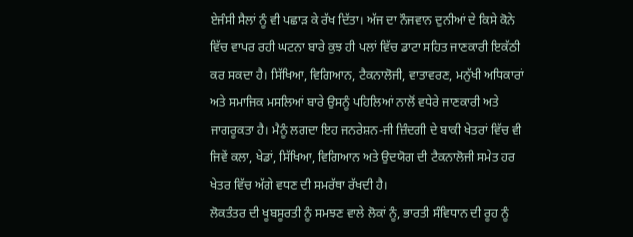ਏਜੰਸੀ ਸੈਲਾਂ ਨੂੰ ਵੀ ਪਛਾੜ ਕੇ ਰੱਖ ਦਿੱਤਾ। ਅੱਜ ਦਾ ਨੌਜਵਾਨ ਦੁਨੀਆਂ ਦੇ ਕਿਸੇ ਕੋਨੇ ਵਿੱਚ ਵਾਪਰ ਰਹੀ ਘਟਨਾ ਬਾਰੇ ਕੁਝ ਹੀ ਪਲਾਂ ਵਿੱਚ ਡਾਟਾ ਸਹਿਤ ਜਾਣਕਾਰੀ ਇਕੱਠੀ ਕਰ ਸਕਦਾ ਹੈ। ਸਿੱਖਿਆ, ਵਿਗਿਆਨ, ਟੈਕਨਾਲੋਜੀ, ਵਾਤਾਵਰਣ, ਮਨੁੱਖੀ ਅਧਿਕਾਰਾਂ ਅਤੇ ਸਮਾਜਿਕ ਮਸਲਿਆਂ ਬਾਰੇ ਉਸਨੂੰ ਪਹਿਲਿਆਂ ਨਾਲੋਂ ਵਧੇਰੇ ਜਾਣਕਾਰੀ ਅਤੇ ਜਾਗਰੂਕਤਾ ਹੈ। ਮੈਨੂੰ ਲਗਦਾ ਇਹ ਜਨਰੇਸ਼ਨ-ਜੀ ਜ਼ਿੰਦਗੀ ਦੇ ਬਾਕੀ ਖੇਤਰਾਂ ਵਿੱਚ ਵੀ ਜਿਵੇਂ ਕਲਾ, ਖੇਡਾਂ, ਸਿੱਖਿਆ, ਵਿਗਿਆਨ ਅਤੇ ਉਦਯੋਗ ਦੀ ਟੈਕਨਾਲੋਜੀ ਸਮੇਤ ਹਰ ਖੇਤਰ ਵਿੱਚ ਅੱਗੇ ਵਧਣ ਦੀ ਸਮਰੱਥਾ ਰੱਖਦੀ ਹੈ।
ਲੋਕਤੰਤਰ ਦੀ ਖੂਬਸੂਰਤੀ ਨੂੰ ਸਮਝਣ ਵਾਲੇ ਲੋਕਾਂ ਨੂੰ, ਭਾਰਤੀ ਸੰਵਿਧਾਨ ਦੀ ਰੂਹ ਨੂੰ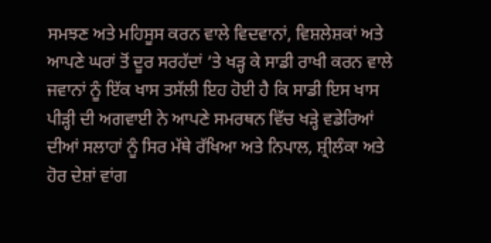ਸਮਝਣ ਅਤੇ ਮਹਿਸੂਸ ਕਰਨ ਵਾਲੇ ਵਿਦਵਾਨਾਂ, ਵਿਸ਼ਲੇਸ਼ਕਾਂ ਅਤੇ ਆਪਣੇ ਘਰਾਂ ਤੋਂ ਦੂਰ ਸਰਹੱਦਾਂ ’ਤੇ ਖੜ੍ਹ ਕੇ ਸਾਡੀ ਰਾਖੀ ਕਰਨ ਵਾਲੇ ਜਵਾਨਾਂ ਨੂੰ ਇੱਕ ਖਾਸ ਤਸੱਲੀ ਇਹ ਹੋਈ ਹੈ ਕਿ ਸਾਡੀ ਇਸ ਖਾਸ ਪੀੜ੍ਹੀ ਦੀ ਅਗਵਾਈ ਨੇ ਆਪਣੇ ਸਮਰਥਨ ਵਿੱਚ ਖੜ੍ਹੇ ਵਡੇਰਿਆਂ ਦੀਆਂ ਸਲਾਹਾਂ ਨੂੰ ਸਿਰ ਮੱਥੇ ਰੱਖਿਆ ਅਤੇ ਨਿਪਾਲ, ਸ਼੍ਰੀਲੰਕਾ ਅਤੇ ਹੋਰ ਦੇਸ਼ਾਂ ਵਾਂਗ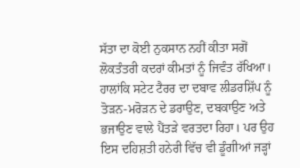ਸੱਤਾ ਦਾ ਕੋਈ ਨੁਕਸਾਨ ਨਹੀਂ ਕੀਤਾ ਸਗੋਂ ਲੋਕਤੰਤਰੀ ਕਦਰਾਂ ਕੀਮਤਾਂ ਨੂੰ ਜਿਵੰਤ ਰੱਖਿਆ। ਹਾਲਾਂਕਿ ਸਟੇਟ ਟੈਰਰ ਦਾ ਦਬਾਵ ਲੀਡਰਸ਼ਿੱਪ ਨੂੰ ਤੋੜਨ-ਮਰੋੜਨ ਦੇ ਡਰਾਉਣ, ਦਬਕਾਉਣ ਅਤੇ ਭਜਾਉਣ ਵਾਲੇ ਪੈਂਤੜੇ ਵਰਤਦਾ ਰਿਹਾ। ਪਰ ਉਹ ਇਸ ਦਹਿਸ਼ਤੀ ਹਨੇਰੀ ਵਿੱਚ ਵੀ ਡੂੰਗੀਆਂ ਜੜ੍ਹਾਂ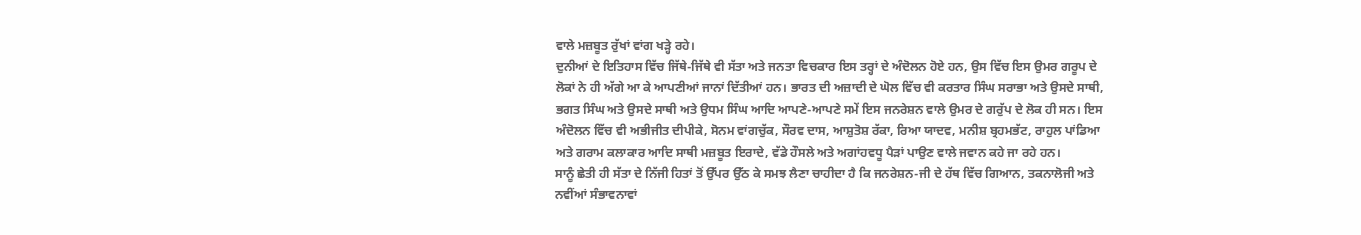ਵਾਲੇ ਮਜ਼ਬੂਤ ਰੁੱਖਾਂ ਵਾਂਗ ਖੜ੍ਹੇ ਰਹੇ।
ਦੁਨੀਆਂ ਦੇ ਇਤਿਹਾਸ ਵਿੱਚ ਜਿੱਥੇ-ਜਿੱਥੇ ਵੀ ਸੱਤਾ ਅਤੇ ਜਨਤਾ ਵਿਚਕਾਰ ਇਸ ਤਰ੍ਹਾਂ ਦੇ ਅੰਦੋਲਨ ਹੋਏ ਹਨ, ਉਸ ਵਿੱਚ ਇਸ ਉਮਰ ਗਰੂਪ ਦੇ ਲੋਕਾਂ ਨੇ ਹੀ ਅੱਗੇ ਆ ਕੇ ਆਪਣੀਆਂ ਜਾਨਾਂ ਦਿੱਤੀਆਂ ਹਨ। ਭਾਰਤ ਦੀ ਅਜ਼ਾਦੀ ਦੇ ਘੋਲ ਵਿੱਚ ਵੀ ਕਰਤਾਰ ਸਿੰਘ ਸਰਾਭਾ ਅਤੇ ਉਸਦੇ ਸਾਥੀ, ਭਗਤ ਸਿੰਘ ਅਤੇ ਉਸਦੇ ਸਾਥੀ ਅਤੇ ਉਧਮ ਸਿੰਘ ਆਦਿ ਆਪਣੇ-ਆਪਣੇ ਸਮੇਂ ਇਸ ਜਨਰੇਸ਼ਨ ਵਾਲੇ ਉਮਰ ਦੇ ਗਰੁੱਪ ਦੇ ਲੋਕ ਹੀ ਸਨ। ਇਸ ਅੰਦੋਲਨ ਵਿੱਚ ਵੀ ਅਭੀਜੀਤ ਦੀਪੀਕੇ, ਸੋਨਮ ਵਾਂਗਚੁੱਕ, ਸੌਰਵ ਦਾਸ, ਆਸ਼ੁਤੋਸ਼ ਰੱਕਾ, ਰਿਆ ਯਾਦਵ, ਮਨੀਸ਼ ਬ੍ਰਹਮਭੱਟ, ਰਾਹੁਲ ਪਾਂਡਿਆ ਅਤੇ ਗਰਾਮ ਕਲਾਕਾਰ ਆਦਿ ਸਾਥੀ ਮਜ਼ਬੂਤ ਇਰਾਦੇ, ਵੱਡੇ ਹੌਸਲੇ ਅਤੇ ਅਗਾਂਹਵਧੂ ਪੈੜਾਂ ਪਾਉਣ ਵਾਲੇ ਜਵਾਨ ਕਹੇ ਜਾ ਰਹੇ ਹਨ।
ਸਾਨੂੰ ਛੇਤੀ ਹੀ ਸੱਤਾ ਦੇ ਨਿੱਜੀ ਹਿਤਾਂ ਤੋਂ ਉੱਪਰ ਉੱਠ ਕੇ ਸਮਝ ਲੈਣਾ ਚਾਹੀਦਾ ਹੈ ਕਿ ਜਨਰੇਸ਼ਨ-ਜੀ ਦੇ ਹੱਥ ਵਿੱਚ ਗਿਆਨ, ਤਕਨਾਲੋਜੀ ਅਤੇ ਨਵੀਂਆਂ ਸੰਭਾਵਨਾਵਾਂ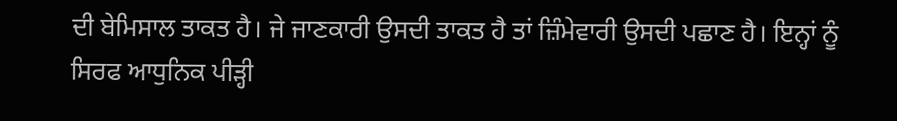ਦੀ ਬੇਮਿਸਾਲ ਤਾਕਤ ਹੈ। ਜੇ ਜਾਣਕਾਰੀ ਉਸਦੀ ਤਾਕਤ ਹੈ ਤਾਂ ਜ਼ਿੰਮੇਵਾਰੀ ਉਸਦੀ ਪਛਾਣ ਹੈ। ਇਨ੍ਹਾਂ ਨੂੰ ਸਿਰਫ ਆਧੁਨਿਕ ਪੀੜ੍ਹੀ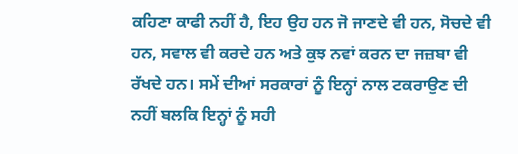ਕਹਿਣਾ ਕਾਫੀ ਨਹੀਂ ਹੈ, ਇਹ ਉਹ ਹਨ ਜੋ ਜਾਣਦੇ ਵੀ ਹਨ, ਸੋਚਦੇ ਵੀ ਹਨ, ਸਵਾਲ ਵੀ ਕਰਦੇ ਹਨ ਅਤੇ ਕੁਝ ਨਵਾਂ ਕਰਨ ਦਾ ਜਜ਼ਬਾ ਵੀ ਰੱਖਦੇ ਹਨ। ਸਮੇਂ ਦੀਆਂ ਸਰਕਾਰਾਂ ਨੂੰ ਇਨ੍ਹਾਂ ਨਾਲ ਟਕਰਾਉਣ ਦੀ ਨਹੀਂ ਬਲਕਿ ਇਨ੍ਹਾਂ ਨੂੰ ਸਹੀ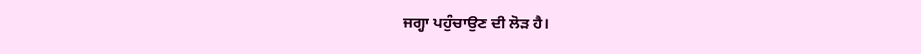ਜਗ੍ਹਾ ਪਹੁੰਚਾਉਣ ਦੀ ਲੋੜ ਹੈ।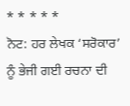* * * * *
ਨੋਟ: ਹਰ ਲੇਖਕ ‘ਸਰੋਕਾਰ’ ਨੂੰ ਭੇਜੀ ਗਈ ਰਚਨਾ ਦੀ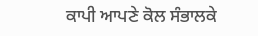ਕਾਪੀ ਆਪਣੇ ਕੋਲ ਸੰਭਾਲਕੇ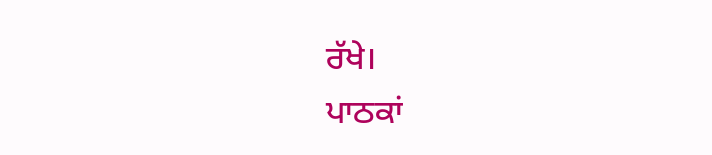ਰੱਖੇ।
ਪਾਠਕਾਂ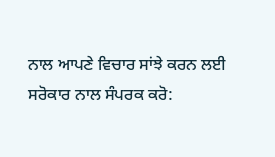ਨਾਲ ਆਪਣੇ ਵਿਚਾਰ ਸਾਂਝੇ ਕਰਨ ਲਈ ਸਰੋਕਾਰ ਨਾਲ ਸੰਪਰਕ ਕਰੋ: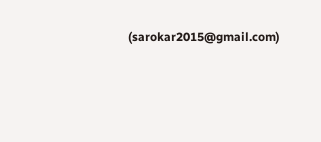(sarokar2015@gmail.com)